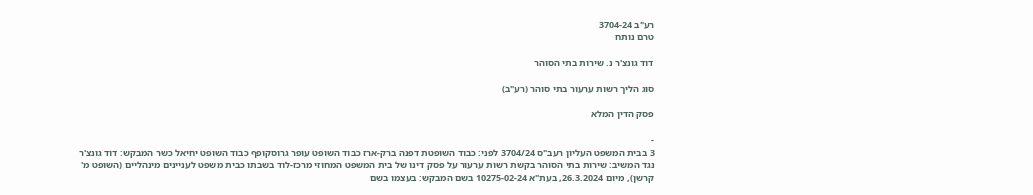רע"ב 3704-24
טרם נותח

דוד גונצ'ר נ. שירות בתי הסוהר

סוג הליך רשות ערעור בתי סוהר (רע"ב)

פסק הדין המלא

-
3 בבית המשפט העליון רעב"ס 3704/24 לפני: כבוד השופטת דפנה ברק-ארז כבוד השופט עופר גרוסקופף כבוד השופט יחיאל כשר המבקש: דוד גונצ'ר נגד המשיב: שירות בתי הסוהר בקשת רשות ערעור על פסק דינו של בית המשפט המחוזי מרכז-לוד בשבתו כבית משפט לעניינים מינהליים (השופט מ' קרשן), מיום 26.3.2024, בעת"א 10275-02-24 בשם המבקש: בעצמו בשם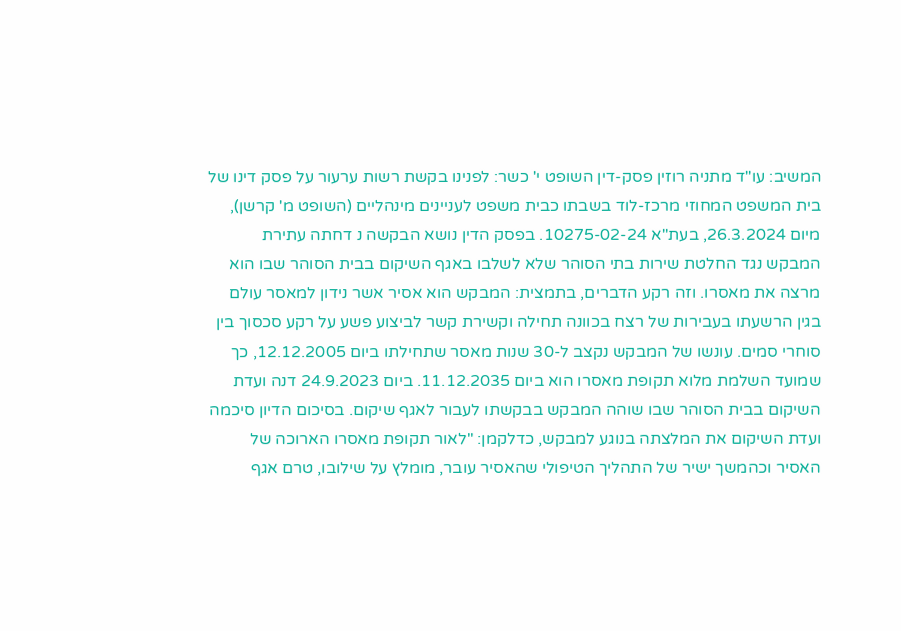המשיב: עו"ד מתניה רוזין פסק-דין השופט י' כשר: לפנינו בקשת רשות ערעור על פסק דינו של בית המשפט המחוזי מרכז-לוד בשבתו כבית משפט לעניינים מינהליים (השופט מ' קרשן), מיום 26.3.2024, בעת"א 10275-02-24. בפסק הדין נושא הבקשה נ דחתה עתירת המבקש נגד החלטת שירות בתי הסוהר שלא לשלבו באגף השיקום בבית הסוהר שבו הוא מרצה את מאסרו. וזה רקע הדברים, בתמצית: המבקש הוא אסיר אשר נידון למאסר עולם בגין הרשעתו בעבירות של רצח בכוונה תחילה וקשירת קשר לביצוע פשע על רקע סכסוך בין סוחרי סמים. עונשו של המבקש נקצב ל-30 שנות מאסר שתחילתו ביום 12.12.2005, כך שמועד השלמת מלוא תקופת מאסרו הוא ביום 11.12.2035. ביום 24.9.2023 דנה ועדת השיקום בבית הסוהר שבו שוהה המבקש בבקשתו לעבור לאגף שיקום. בסיכום הדיון סיכמה ועדת השיקום את המלצתה בנוגע למבקש, כדלקמן: "לאור תקופת מאסרו הארוכה של האסיר וכהמשך ישיר של התהליך הטיפולי שהאסיר עובר, מומלץ על שילובו, טרם אגף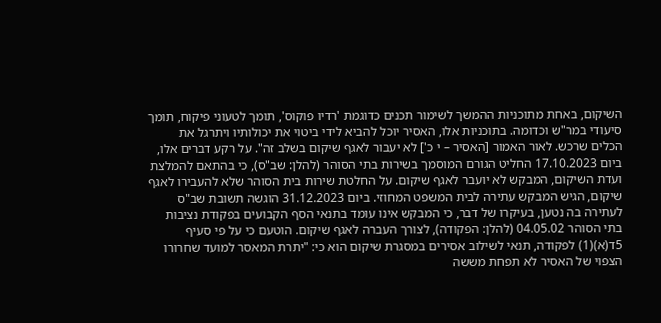השיקום, באחת מתוכניות ההמשך לשימור תכנים כדוגמת 'רדיו פוקוס', תומך לטעוני פיקוח, תומך סיעודי במר"ש וכדומה. בתוכניות אלו, האסיר יוכל להביא לידי ביטוי את יכולותיו ויתרגל את הכלים שרכש. לאור האמור [האסיר – י כ'] לא יעבור לאגף שיקום בשלב זה". על רקע דברים אלו, ביום 17.10.2023 החליט הגורם המוסמך בשירות בתי הסוהר (להלן: שב"ס), כי בהתאם להמלצת ועדת השיקום, המבקש לא יועבר לאגף שיקום. על החלטת שירות בית הסוהר שלא להעבירו לאגף שיקום, הגיש המבקש עתירה לבית המשפט המחוזי. ביום 31.12.2023 הוגשה תשובת שב"ס לעתירה בה נטען, בעיקרו של דבר, כי המבקש אינו עומד בתנאי הסף הקבועים בפקודת נציבות בתי הסוהר 04.05.02 (להלן: הפקודה), לצורך העברה לאגף שיקום. הוטעם כי על פי סעיף 5ד(א)(1) לפקודה, תנאי לשילוב אסירים במסגרת שיקום הוא כי: "יתרת המאסר למועד שחרורו הצפוי של האסיר לא תפחת מששה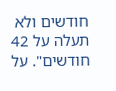חודשים ולא תעלה על 42 חודשים". על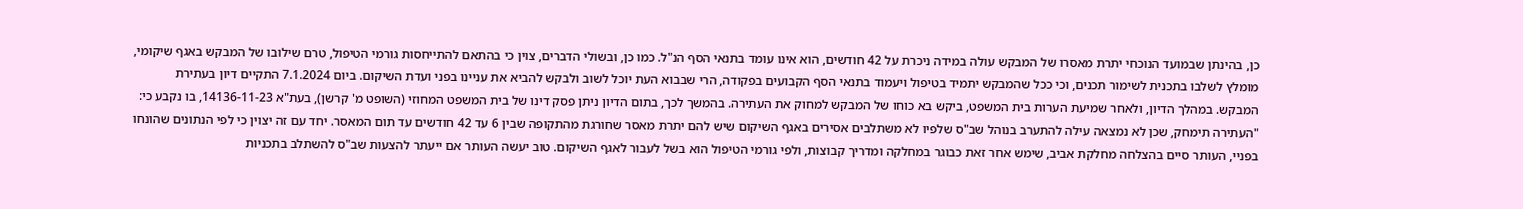כן, בהינתן שבמועד הנוכחי יתרת מאסרו של המבקש עולה במידה ניכרת על 42 חודשים, הוא אינו עומד בתנאי הסף הנ"ל. כמו כן, ובשולי הדברים, צוין כי בהתאם להתייחסות גורמי הטיפול, טרם שילובו של המבקש באגף שיקומי, מומלץ לשלבו בתכנית לשימור תכנים, וכי ככל שהמבקש יתמיד בטיפול ויעמוד בתנאי הסף הקבועים בפקודה, הרי שבבוא העת יוכל לשוב ולבקש להביא את עניינו בפני ועדת השיקום. ביום 7.1.2024 התקיים דיון בעתירת המבקש. במהלך הדיון, ולאחר שמיעת הערות בית המשפט, ביקש בא כוחו של המבקש למחוק את העתירה. בהמשך לכך, בתום הדיון ניתן פסק דינו של בית המשפט המחוזי (השופט מ' קרשן), בעת"א 14136-11-23, בו נקבע כי: "העתירה תימחק, שכן לא נמצאה עילה להתערב בנוהל שב"ס שלפיו לא משתלבים אסירים באגף השיקום שיש להם יתרת מאסר שחורגת מהתקופה שבין 6 עד 42 חודשים עד תום המאסר. יחד עם זה יצוין כי לפי הנתונים שהונחו בפניי, העותר סיים בהצלחה מחלקת אביב, שימש אחר זאת כבוגר במחלקה ומדריך קבוצות, ולפי גורמי הטיפול הוא בשל לעבור לאגף השיקום. טוב יעשה העותר אם ייעתר להצעות שב"ס להשתלב בתכניות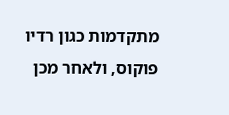מתקדמות כגון רדיו פוקוס, ולאחר מכן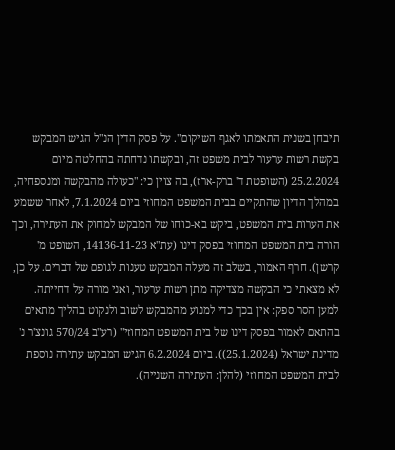תיבחן בשנית התאמתו לאגף השיקום". על פסק הדין הנ"ל הגיש המבקש בקשת רשות ערעור לבית משפט זה, ובקשתו נדחתה בהחלטה מיום 25.2.2024 (השופטת ד' ברק-ארז), בה צוין כי: "כעולה מהבקשה ומנספחיה, במהלך הדיון שהתקיים בבית המשפט המחוזי ביום 7.1.2024, לאחר ששמע את הערות בית המשפט, ביקש בא-כוחו של המבקש למחוק את העתירה, וכך הורה בית המשפט המחוזי בפסק דינו (עת"א 14136-11-23, השופט מ' קרשן). חרף האמור, בשלב זה מעלה המבקש טענות לגופם של דברים. על כן, לא מצאתי כי הבקשה מצדיקה מתן רשות ערעור, ואני מורה על דחייתה. למען הסר ספק: אין בכך כדי למנוע מהמבקש לשוב ולנקוט בהליך מתאים בהתאם לאמור בפסק דינו של בית המשפט המחוזי" (רע"ב 570/24 גונצ'ר נ' מדינת ישראל (25.1.2024)). ביום 6.2.2024 הגיש המבקש עתירה נוספת לבית המשפט המחוזי (להלן: העתירה השנייה).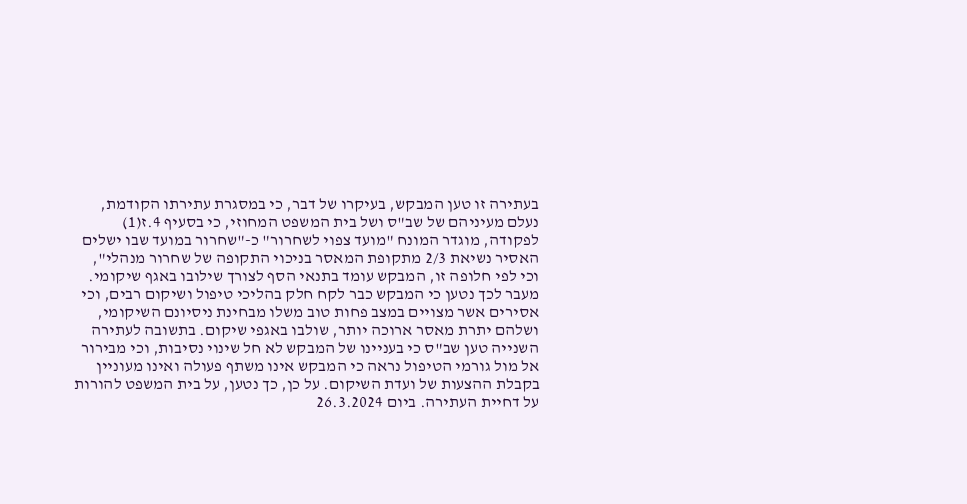בעתירה זו טען המבקש, בעיקרו של דבר, כי במסגרת עתירתו הקודמת, נעלם מעיניהם של שב"ס ושל בית המשפט המחוזי, כי בסעיף 4.ז(1) לפקודה, מוגדר המונח "מועד צפוי לשחרור" כ-"שחרור במועד שבו ישלים האסיר נשיאת 2/3 מתקופת המאסר בניכוי התקופה של שחרור מנהלי", וכי לפי חלופה זו, המבקש עומד בתנאי הסף לצורך שילובו באגף שיקומי. מעבר לכך נטען כי המבקש כבר לקח חלק בהליכי טיפול ושיקום רבים, וכי אסירים אשר מצויים במצב פחות טוב משלו מבחינת ניסיונם השיקומי, ושלהם יתרת מאסר ארוכה יותר, שולבו באגפי שיקום. בתשובה לעתירה השנייה טען שב"ס כי בעניינו של המבקש לא חל שינוי נסיבות, וכי מבירור אל מול גורמי הטיפול נראה כי המבקש אינו משתף פעולה ואינו מעוניין בקבלת ההצעות של ועדת השיקום. על כן, כך נטען, על בית המשפט להורות על דחיית העתירה. ביום 26.3.2024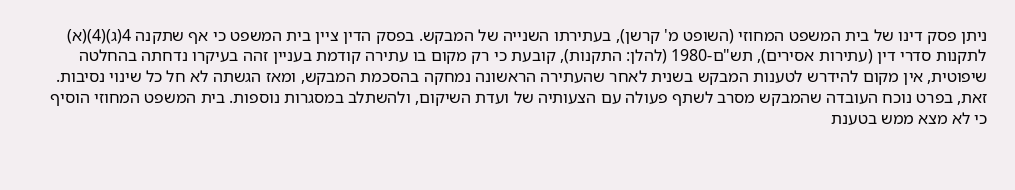ניתן פסק דינו של בית המשפט המחוזי (השופט מ' קרשן), בעתירתו השנייה של המבקש. בפסק הדין ציין בית המשפט כי אף שתקנה 4(ג)(4)(א) לתקנות סדרי דין (עתירות אסירים), תש"ם-1980 (להלן: התקנות), קובעת כי רק מקום בו עתירה קודמת בעניין זהה בעיקרו נדחתה בהחלטה שיפוטית, אין מקום להידרש לטענות המבקש בשנית לאחר שהעתירה הראשונה נמחקה בהסכמת המבקש, ומאז הגשתה לא חל כל שינוי נסיבות. זאת, בפרט נוכח העובדה שהמבקש מסרב לשתף פעולה עם הצעותיה של ועדת השיקום, ולהשתלב במסגרות נוספות. בית המשפט המחוזי הוסיף כי לא מצא ממש בטענת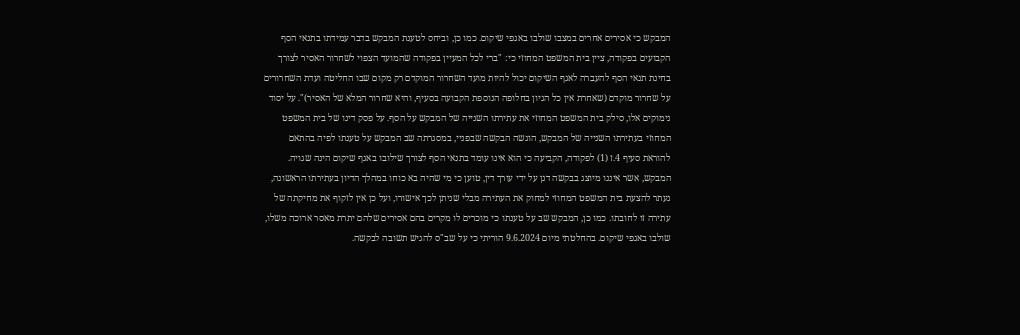המבקש כי אסירים אחרים במצבו שולבו באגפי שיקום. כמו כן, וביחס לטענת המבקש בדבר עמידתו בתנאי הסף הקבועים בפקודה, ציין בית המשפט המחוזי כי: "ברי לכל המעיין בפקודה שהמועד הצפוי לשחרור האסיר לצורך בחינת תנאי הסף להעברה לאגף השיקום יכול להיות מועד השחרור המוקדם רק מקום שבו החליטה ועדת השחרורים על שחרור מוקדם (שאחרת אין כל הגיון בחלופה הנוספת הקבועה בסעיף, והיא שחרור המלא של האסיר)". על יסוד נימוקים אלו, סילק בית המשפט המחוזי את עתירתו השנייה של המבקש על הסף. על פסק דינו של בית המשפט המחוזי בעתירתו השנייה של המבקש, הוגשה הבקשה שבפניי, במסגרתה שב המבקש על טענתו לפיה בהתאם להוראת סעיף 4.ז (1) לפקודה, הקביעה כי הוא אינו עומד בתנאי הסף לצורך שילובו באגף שיקום הינה שגויה. המבקש, אשר איננו מיוצג בבקשה דנן על ידי עורך דין, טוען כי מי שהיה בא כוחו במהלך הדיון בעתירתו הראשונה, נעתר להצעת בית המשפט המחוזי למחוק את העתירה מבלי שניתן לכך אישורו, ועל כן אין לזקוף את מחיקתה של עתירה זו לחובתו. כמו כן, המבקש שב על טענתו כי מוכרים לו מקרים בהם אסירים שלהם יתרת מאסר ארוכה משלו, שולבו באגפי שיקום. בהחלטתי מיום 9.6.2024 הוריתי כי על שב"ס להגיש תשובה לבקשה.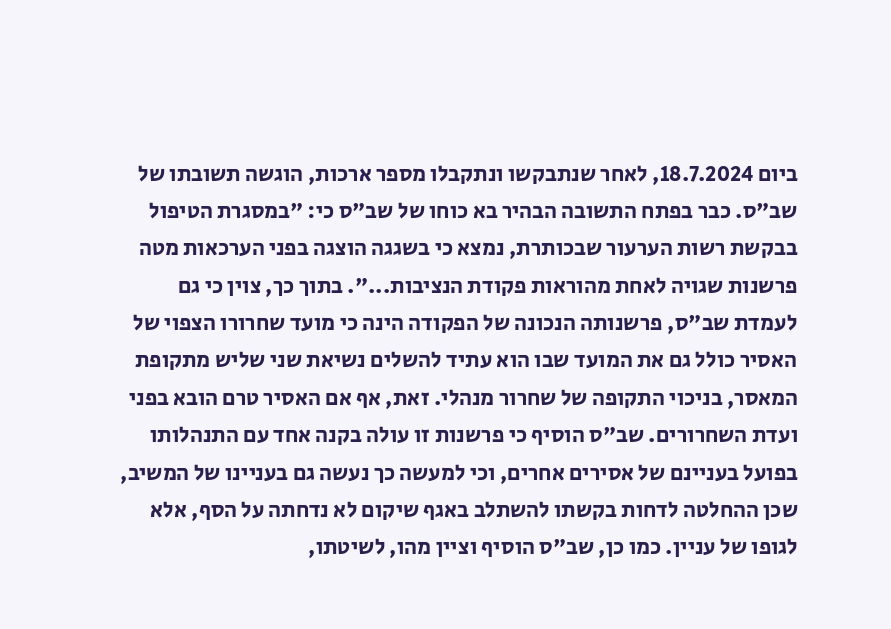ביום 18.7.2024, לאחר שנתבקשו ונתקבלו מספר ארכות, הוגשה תשובתו של שב"ס. כבר בפתח התשובה הבהיר בא כוחו של שב"ס כי: "במסגרת הטיפול בבקשת רשות הערעור שבכותרת, נמצא כי בשגגה הוצגה בפני הערכאות מטה פרשנות שגויה לאחת מהוראות פקודת הנציבות...". בתוך כך, צוין כי גם לעמדת שב"ס, פרשנותה הנכונה של הפקודה הינה כי מועד שחרורו הצפוי של האסיר כולל גם את המועד שבו הוא עתיד להשלים נשיאת שני שליש מתקופת המאסר, בניכוי התקופה של שחרור מנהלי. זאת, אף אם האסיר טרם הובא בפני ועדת השחרורים. שב"ס הוסיף כי פרשנות זו עולה בקנה אחד עם התנהלותו בפועל בעניינם של אסירים אחרים, וכי למעשה כך נעשה גם בעניינו של המשיב, שכן ההחלטה לדחות בקשתו להשתלב באגף שיקום לא נדחתה על הסף, אלא לגופו של עניין. כמו כן, שב"ס הוסיף וציין מהו, לשיטתו,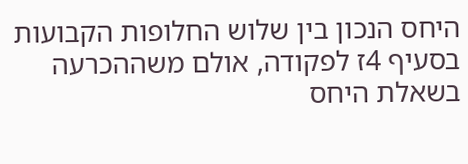היחס הנכון בין שלוש החלופות הקבועות בסעיף 4ז לפקודה, אולם משההכרעה בשאלת היחס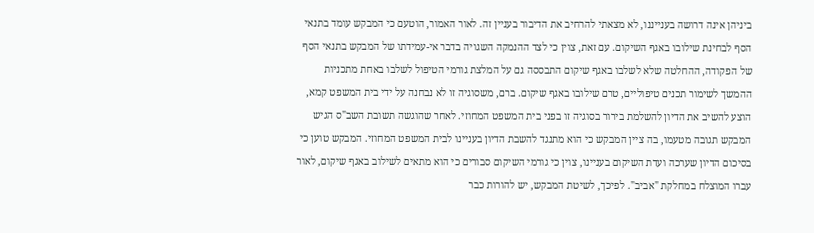ביניהן אינה דרושה בענייננו, לא מצאתי להרחיב את הדיבור בעניין זה. לאור האמור, הוטעם כי המבקש עומד בתנאי הסף לבחינת שילובו באגף השיקום. עם זאת, צוין כי לצד ההנמקה השגויה בדבר אי-עמידתו של המבקש בתנאי הסף של הפקודה, ההחלטה שלא לשלבו באגף שיקום התבססה גם על המלצת גורמי הטיפול לשלבו באחת מתכניות ההמשך לשימור תכנים טיפוליים, טרם שילובו באגף שיקום. ברם, משסוגיה זו לא נבחנה על ידי בית המשפט קמא, הוצע להשיב את הדיון להשלמת בירור בסוגיה זו בפני בית המשפט המחוזי. לאחר שהוגשה תשובת השב"ס הגיש המבקש תגובה מטעמו, בה ציין המבקש כי הוא מתנגד להשבת הדיון בעניינו לבית המשפט המחוזי. המבקש טוען כי בסיכום הדיון שערכה ועדת השיקום בעניינו, צוין כי גורמי השיקום סבורים כי הוא מתאים לשילוב באגף שיקום, לאור עברו המוצלח במחלקת "אביב". לפיכך, לשיטת המבקש, יש להורות כבר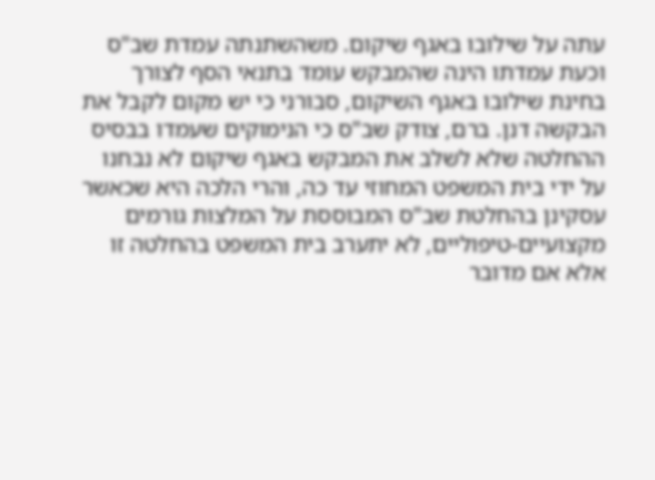עתה על שילובו באגף שיקום. משהשתנתה עמדת שב"ס וכעת עמדתו הינה שהמבקש עומד בתנאי הסף לצורך בחינת שילובו באגף השיקום, סבורני כי יש מקום לקבל את הבקשה דנן. ברם, צודק שב"ס כי הנימוקים שעמדו בבסיס ההחלטה שלא לשלב את המבקש באגף שיקום לא נבחנו על ידי בית המשפט המחוזי עד כה, והרי הלכה היא שכאשר עסקינן בהחלטת שב"ס המבוססת על המלצות גורמים מקצועיים-טיפוליים, לא יתערב בית המשפט בהחלטה זו אלא אם מדובר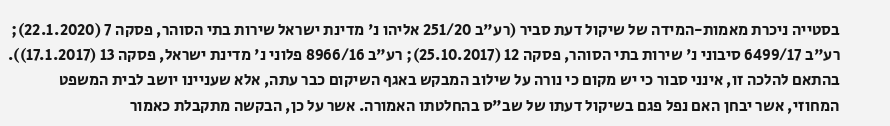בסטייה ניכרת מאמות-המידה של שיקול דעת סביר (רע"ב 251/20 אליהו נ' מדינת ישראל שירות בתי הסוהר, פסקה 7 (22.1.2020); רע"ב 6499/17 סיבוני נ' שירות בתי הסוהר, פסקה 12 (25.10.2017); רע"ב 8966/16 פלוני נ' מדינת ישראל, פסקה 13 (17.1.2017)). בהתאם להלכה זו, אינני סבור כי יש מקום כי נורה על שילוב המבקש באגף השיקום כבר עתה, אלא שעניינו יושב לבית המשפט המחוזי, אשר יבחן האם נפל פגם בשיקול דעתו של שב"ס בהחלטתו האמורה. אשר על כן, הבקשה מתקבלת כאמור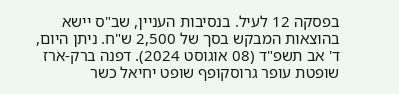בפסקה 12 לעיל. בנסיבות העניין, שב"ס יישא בהוצאות המבקש בסך של 2,500 ש"ח. ניתן היום, ד' אב תשפ"ד (08 אוגוסט 2024). דפנה ברק-ארז שופטת עופר גרוסקופף שופט יחיאל כשר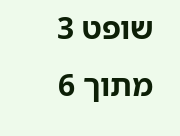שופט 3 מתוך 6